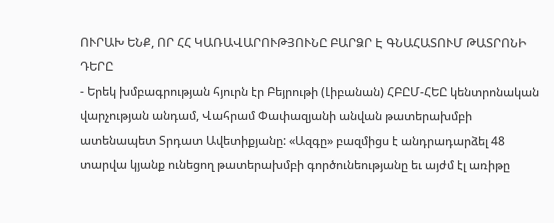ՈՒՐԱԽ ԵՆՔ, ՈՐ ՀՀ ԿԱՌԱՎԱՐՈՒԹՅՈՒՆԸ ԲԱՐՁՐ Է ԳՆԱՀԱՏՈՒՄ ԹԱՏՐՈՆԻ ԴԵՐԸ
- Երեկ խմբագրության հյուրն էր Բեյրութի (Լիբանան) ՀԲԸՄ-ՀԵԸ կենտրոնական վարչության անդամ, Վահրամ Փափազյանի անվան թատերախմբի ատենապետ Տրդատ Ավետիքյանը: «Ազգը» բազմիցս է անդրադարձել 48 տարվա կյանք ունեցող թատերախմբի գործունեությանը եւ այժմ էլ առիթը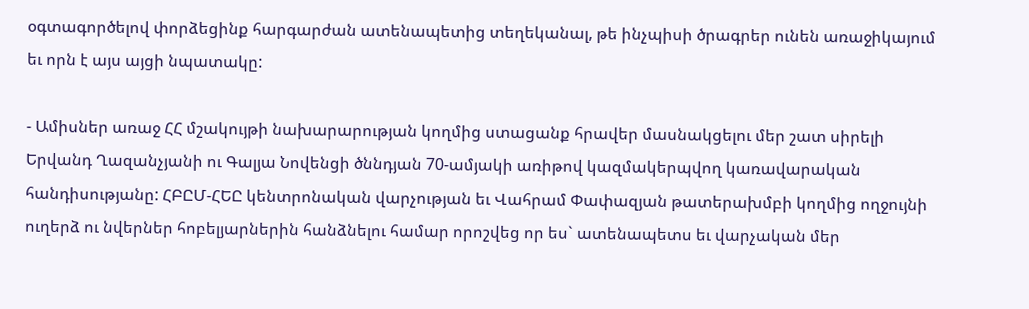օգտագործելով փորձեցինք հարգարժան ատենապետից տեղեկանալ, թե ինչպիսի ծրագրեր ունեն առաջիկայում եւ որն է այս այցի նպատակը:

- Ամիսներ առաջ ՀՀ մշակույթի նախարարության կողմից ստացանք հրավեր մասնակցելու մեր շատ սիրելի Երվանդ Ղազանչյանի ու Գալյա Նովենցի ծննդյան 70-ամյակի առիթով կազմակերպվող կառավարական հանդիսությանը: ՀԲԸՄ-ՀԵԸ կենտրոնական վարչության եւ Վահրամ Փափազյան թատերախմբի կողմից ողջույնի ուղերձ ու նվերներ հոբելյարներին հանձնելու համար որոշվեց որ ես` ատենապետս եւ վարչական մեր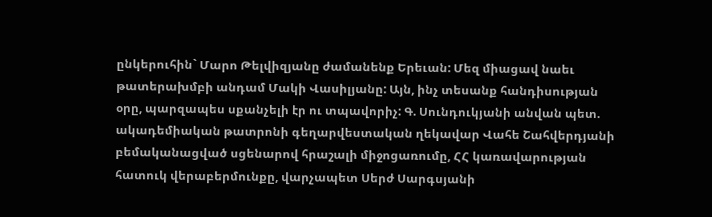ընկերուհին` Մարո Թելվիզյանը ժամանենք Երեւան: Մեզ միացավ նաեւ թատերախմբի անդամ Մակի Վասիլյանը: Այն, ինչ տեսանք հանդիսության օրը, պարզապես սքանչելի էր ու տպավորիչ: Գ. Սունդուկյանի անվան պետ. ակադեմիական թատրոնի գեղարվեստական ղեկավար Վահե Շահվերդյանի բեմականացված սցենարով հրաշալի միջոցառումը, ՀՀ կառավարության հատուկ վերաբերմունքը, վարչապետ Սերժ Սարգսյանի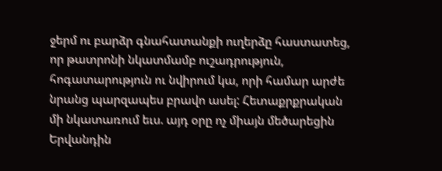ջերմ ու բարձր գնահատանքի ուղերձը հաստատեց, որ թատրոնի նկատմամբ ուշադրություն, հոգատարություն ու նվիրում կա, որի համար արժե նրանց պարզապես բրավո ասել: Հետաքրքրական մի նկատառում եւս. այդ օրը ոչ միայն մեծարեցին Երվանդին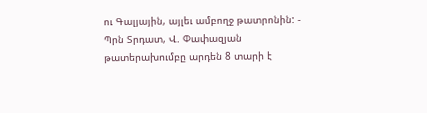ու Գալյային, այլեւ ամբողջ թատրոնին: - Պրն Տրդատ, Վ. Փափազյան թատերախումբը արդեն 8 տարի է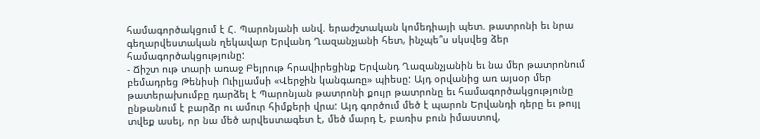համագործակցում է Հ. Պարոնյանի անվ. երաժշտական կոմեդիայի պետ. թատրոնի եւ նրա գեղարվեստական ղեկավար Երվանդ Ղազանչյանի հետ, ինչպե՞ս սկսվեց ձեր համագործակցությունը:
- Ճիշտ ութ տարի առաջ Բեյրութ հրավիրեցինք Երվանդ Ղազանչյանին եւ նա մեր թատրոնում բեմադրեց Թենիսի Ուիլյամսի «Վերջին կանգառը» պիեսը: Այդ օրվանից առ այսօր մեր թատերախումբը դարձել է Պարոնյան թատրոնի քույր թատրոնը եւ համագործակցությունը ընթանում է բարձր ու ամուր հիմքերի վրա: Այդ գործում մեծ է պարոն Երվանդի դերը եւ թույլ տվեք ասել, որ նա մեծ արվեստագետ է, մեծ մարդ է, բառիս բուն իմաստով,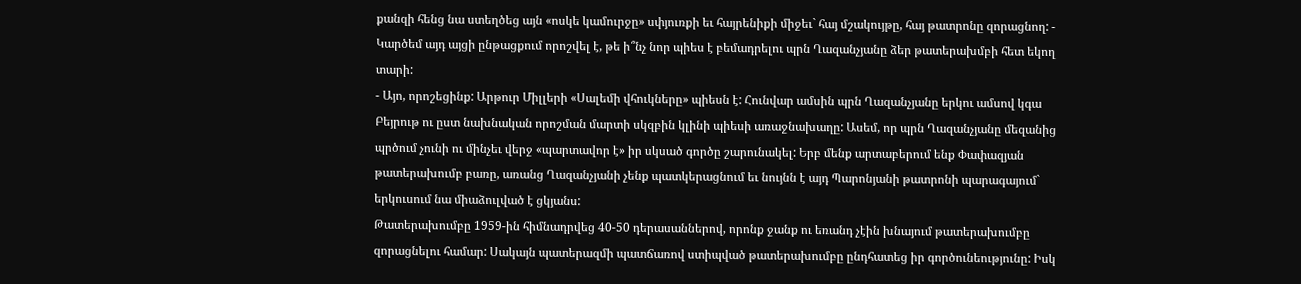քանզի հենց նա ստեղծեց այն «ոսկե կամուրջը» սփյուռքի եւ հայրենիքի միջեւ` հայ մշակույթը, հայ թատրոնը զորացնող: - Կարծեմ այդ այցի ընթացքում որոշվել է, թե ի՞նչ նոր պիես է բեմադրելու պրն Ղազանչյանը ձեր թատերախմբի հետ եկող տարի:
- Այո, որոշեցինք: Արթուր Միլլերի «Սալեմի վհուկները» պիեսն է: Հունվար ամսին պրն Ղազանչյանը երկու ամսով կգա Բեյրութ ու ըստ նախնական որոշման մարտի սկզբին կլինի պիեսի առաջնախաղը: Ասեմ, որ պրն Ղազանչյանը մեզանից պրծում չունի ու մինչեւ վերջ «պարտավոր է» իր սկսած գործը շարունակել: Երբ մենք արտաբերում ենք Փափազյան թատերախումբ բառը, առանց Ղազանչյանի չենք պատկերացնում եւ նույնն է այդ Պարոնյանի թատրոնի պարագայում` երկուսում նա միաձուլված է ցկյանս:
Թատերախումբը 1959-ին հիմնադրվեց 40-50 դերասաններով, որոնք ջանք ու եռանդ չէին խնայում թատերախումբը զորացնելու համար: Սակայն պատերազմի պատճառով ստիպված թատերախումբը ընդհատեց իր գործունեությունը: Իսկ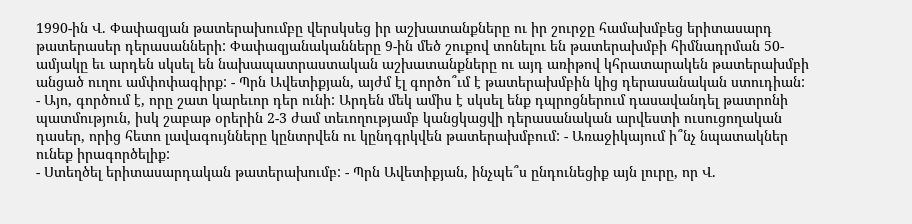1990-ին Վ. Փափազյան թատերախումբը վերսկսեց իր աշխատանքները ու իր շուրջը համախմբեց երիտասարդ թատերասեր դերասանների: Փափազյանականները 9-ին մեծ շուքով տոնելու են թատերախմբի հիմնադրման 50-ամյակը եւ արդեն սկսել են նախապատրաստական աշխատանքները ու այդ առիթով կհրատարակեն թատերախմբի անցած ուղու ամփոփագիրք: - Պրն Ավետիքյան, այժմ էլ գործո՞ւմ է թատերախմբին կից դերասանական ստուդիան:
- Այո, գործում է, որը շատ կարեւոր դեր ունի: Արդեն մեկ ամիս է սկսել ենք դպրոցներում դասավանդել թատրոնի պատմություն, իսկ շաբաթ օրերին 2-3 ժամ տեւողությամբ կանցկացվի դերասանական արվեստի ուսուցողական դասեր, որից հետո լավագույնները կընտրվեն ու կընդգրկվեն թատերախմբում: - Առաջիկայում ի՞նչ նպատակներ ունեք իրագործելիք:
- Ստեղծել երիտասարդական թատերախումբ: - Պրն Ավետիքյան, ինչպե՞ս ընդունեցիք այն լուրը, որ Վ.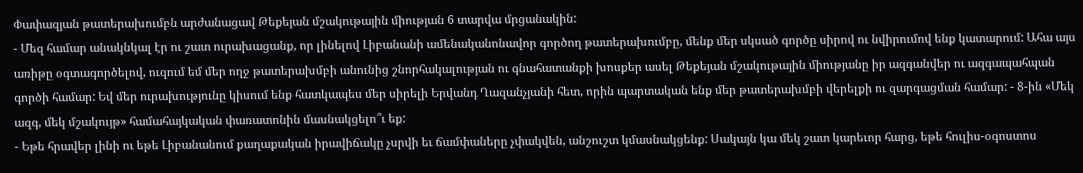Փափազյան թատերախումբն արժանացավ Թեքեյան մշակութային միության 6 տարվա մրցանակին:
- Մեզ համար անակնկալ էր ու շատ ուրախացանք, որ լինելով Լիբանանի ամենականոնավոր գործող թատերախումբը, մենք մեր սկսած գործը սիրով ու նվիրումով ենք կատարում: Ահա այս առիթը օգտագործելով, ուզում եմ մեր ողջ թատերախմբի անունից շնորհակալության ու գնահատանքի խոսքեր ասել Թեքեյան մշակութային միությանը իր ազգանվեր ու ազգապահպան գործի համար: Եվ մեր ուրախությունը կիսում ենք հատկապես մեր սիրելի Երվանդ Ղազանչյանի հետ, որին պարտական ենք մեր թատերախմբի վերելքի ու զարգացման համար: - 8-ին «Մեկ ազգ, մեկ մշակույթ» համահայկական փառատոնին մասնակցելո՞ւ եք:
- Եթե հրավեր լինի ու եթե Լիբանանում քաղաքական իրավիճակը չսրվի եւ ճամփաները չփակվեն, անշուշտ կմասնակցենք: Սակայն կա մեկ շատ կարեւոր հարց, եթե հուլիս-օգոստոս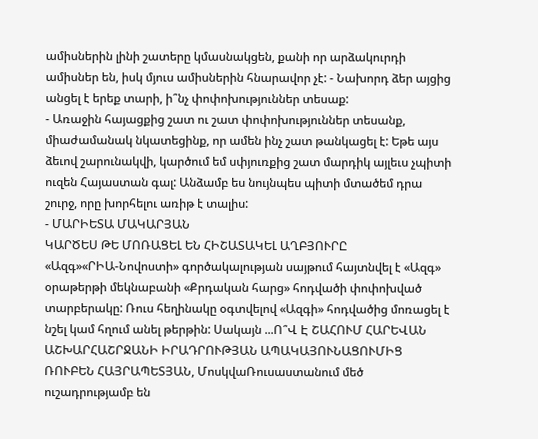ամիսներին լինի շատերը կմասնակցեն, քանի որ արձակուրդի ամիսներ են, իսկ մյուս ամիսներին հնարավոր չէ: - Նախորդ ձեր այցից անցել է երեք տարի, ի՞նչ փոփոխություններ տեսաք:
- Առաջին հայացքից շատ ու շատ փոփոխություններ տեսանք, միաժամանակ նկատեցինք, որ ամեն ինչ շատ թանկացել է: Եթե այս ձեւով շարունակվի, կարծում եմ սփյուռքից շատ մարդիկ այլեւս չպիտի ուզեն Հայաստան գալ: Անձամբ ես նույնպես պիտի մտածեմ դրա շուրջ, որը խորհելու առիթ է տալիս:
- ՄԱՐԻԵՏԱ ՄԱԿԱՐՅԱՆ
ԿԱՐԾԵՍ ԹԵ ՄՈՌԱՑԵԼ ԵՆ ՀԻՇԱՏԱԿԵԼ ԱՂԲՅՈՒՐԸ
«Ազգ»«ՐԻԱ-Նովոստի» գործակալության սայթում հայտնվել է «Ազգ» օրաթերթի մեկնաբանի «Քրդական հարց» հոդվածի փոփոխված տարբերակը: Ռուս հեղինակը օգտվելով «Ազգի» հոդվածից մոռացել է նշել կամ հղում անել թերթին: Սակայն ...Ո՞Վ Է ՇԱՀՈՒՄ ՀԱՐԵՎԱՆ ԱՇԽԱՐՀԱՇՐՋԱՆԻ ԻՐԱԴՐՈՒԹՅԱՆ ԱՊԱԿԱՅՈՒՆԱՑՈՒՄԻՑ
ՌՈՒԲԵՆ ՀԱՅՐԱՊԵՏՅԱՆ, ՄոսկվաՌուսաստանում մեծ ուշադրությամբ են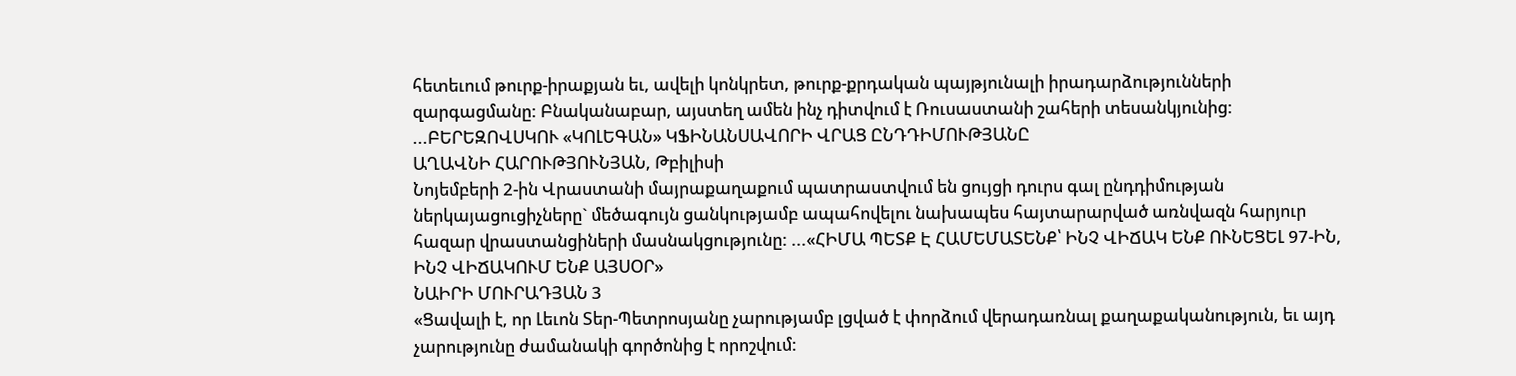հետեւում թուրք-իրաքյան եւ, ավելի կոնկրետ, թուրք-քրդական պայթյունալի իրադարձությունների զարգացմանը: Բնականաբար, այստեղ ամեն ինչ դիտվում է Ռուսաստանի շահերի տեսանկյունից: ...ԲԵՐԵԶՈՎՍԿՈՒ «ԿՈԼԵԳԱՆ» ԿՖԻՆԱՆՍԱՎՈՐԻ ՎՐԱՑ ԸՆԴԴԻՄՈՒԹՅԱՆԸ
ԱՂԱՎՆԻ ՀԱՐՈՒԹՅՈՒՆՅԱՆ, Թբիլիսի
Նոյեմբերի 2-ին Վրաստանի մայրաքաղաքում պատրաստվում են ցույցի դուրս գալ ընդդիմության ներկայացուցիչները` մեծագույն ցանկությամբ ապահովելու նախապես հայտարարված առնվազն հարյուր հազար վրաստանցիների մասնակցությունը: ...«ՀԻՄԱ ՊԵՏՔ Է ՀԱՄԵՄԱՏԵՆՔ՝ ԻՆՉ ՎԻՃԱԿ ԵՆՔ ՈՒՆԵՑԵԼ 97-ԻՆ, ԻՆՉ ՎԻՃԱԿՈՒՄ ԵՆՔ ԱՅՍՕՐ»
ՆԱԻՐԻ ՄՈՒՐԱԴՅԱՆ 3
«Ցավալի է, որ Լեւոն Տեր-Պետրոսյանը չարությամբ լցված է փորձում վերադառնալ քաղաքականություն, եւ այդ չարությունը ժամանակի գործոնից է որոշվում: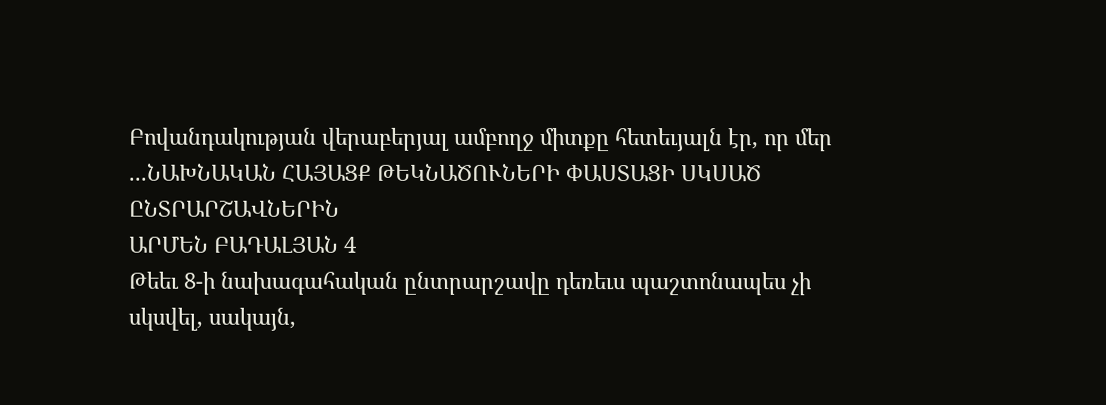Բովանդակության վերաբերյալ ամբողջ միտքը հետեւյալն էր, որ մեր ...ՆԱԽՆԱԿԱՆ ՀԱՅԱՑՔ ԹԵԿՆԱԾՈՒՆԵՐԻ ՓԱՍՏԱՑԻ ՍԿՍԱԾ ԸՆՏՐԱՐՇԱՎՆԵՐԻՆ
ԱՐՄԵՆ ԲԱԴԱԼՅԱՆ 4
Թեեւ 8-ի նախագահական ընտրարշավը դեռեւս պաշտոնապես չի սկսվել, սակայն,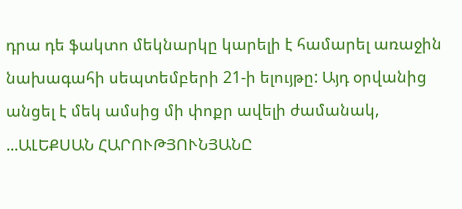դրա դե ֆակտո մեկնարկը կարելի է համարել առաջին նախագահի սեպտեմբերի 21-ի ելույթը: Այդ օրվանից անցել է մեկ ամսից մի փոքր ավելի ժամանակ, ...ԱԼԵՔՍԱՆ ՀԱՐՈՒԹՅՈՒՆՅԱՆԸ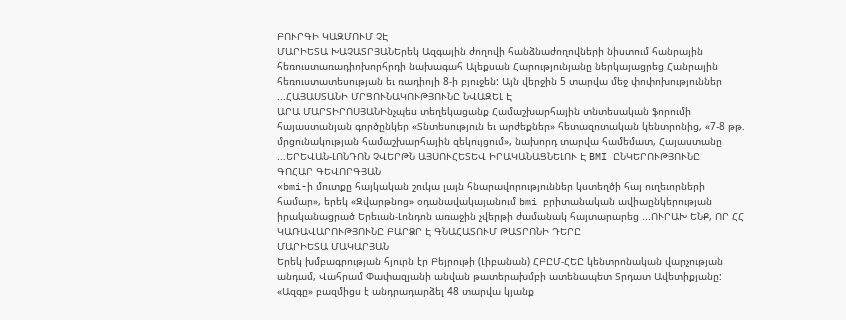ԲՈՒՐԳԻ ԿԱԶՄՈՒՄ ՉԷ
ՄԱՐԻԵՏԱ ԽԱՉԱՏՐՅԱՆԵրեկ Ազգային ժողովի հանձնաժողովների նիստում հանրային հեռուստառադիոխորհրդի նախագահ Ալեքսան Հարությունյանը ներկայացրեց Հանրային հեռուստատեսության եւ ռադիոյի 8-ի բյուջեն: Այն վերջին 5 տարվա մեջ փոփոխություններ ...ՀԱՅԱՍՏԱՆԻ ՄՐՑՈՒՆԱԿՈՒԹՅՈՒՆԸ ՆՎԱԶԵԼ Է
ԱՐԱ ՄԱՐՏԻՐՈՍՅԱՆԻնչպես տեղեկացանք Համաշխարհային տնտեսական ֆորումի հայաստանյան գործընկեր «Տնտեսություն եւ արժեքներ» հետազոտական կենտրոնից, «7-8 թթ. մրցունակության համաշխարհային զեկույցում», նախորդ տարվա համեմատ, Հայաստանը ...ԵՐԵՎԱՆ-ԼՈՆԴՈՆ ՉՎԵՐԹՆ ԱՅՍՈՒՀԵՏԵՎ ԻՐԱԿԱՆԱՑՆԵԼՈՒ Է BMI ԸՆԿԵՐՈՒԹՅՈՒՆԸ
ԳՈՀԱՐ ԳԵՎՈՐԳՅԱՆ
«bmi-ի մուտքը հայկական շուկա լայն հնարավորություններ կստեղծի հայ ուղեւորների համար», երեկ «Զվարթնոց» օդանավակայանում bmi բրիտանական ավիաընկերության իրականացրած Երեւան-Լոնդոն առաջին չվերթի ժամանակ հայտարարեց ...ՈՒՐԱԽ ԵՆՔ, ՈՐ ՀՀ ԿԱՌԱՎԱՐՈՒԹՅՈՒՆԸ ԲԱՐՁՐ Է ԳՆԱՀԱՏՈՒՄ ԹԱՏՐՈՆԻ ԴԵՐԸ
ՄԱՐԻԵՏԱ ՄԱԿԱՐՅԱՆ
Երեկ խմբագրության հյուրն էր Բեյրութի (Լիբանան) ՀԲԸՄ-ՀԵԸ կենտրոնական վարչության անդամ, Վահրամ Փափազյանի անվան թատերախմբի ատենապետ Տրդատ Ավետիքյանը: «Ազգը» բազմիցս է անդրադարձել 48 տարվա կյանք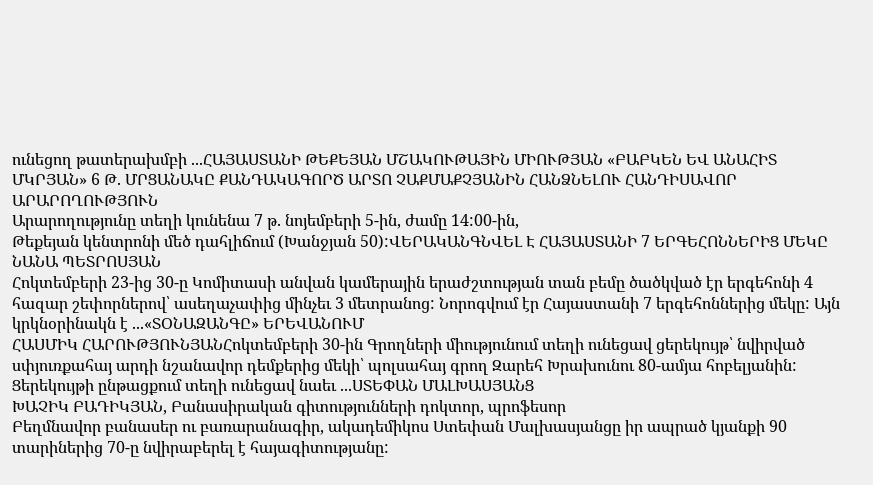ունեցող թատերախմբի ...ՀԱՅԱՍՏԱՆԻ ԹԵՔԵՅԱՆ ՄՇԱԿՈՒԹԱՅԻՆ ՄԻՈՒԹՅԱՆ «ԲԱԲԿԵՆ ԵՎ ԱՆԱՀԻՏ ՄԿՐՅԱՆ» 6 Թ. ՄՐՑԱՆԱԿԸ ՔԱՆԴԱԿԱԳՈՐԾ ԱՐՏՈ ՉԱՔՄԱՔՉՅԱՆԻՆ ՀԱՆՁՆԵԼՈՒ ՀԱՆԴԻՍԱՎՈՐ ԱՐԱՐՈՂՈՒԹՅՈՒՆ
Արարողությունը տեղի կունենա 7 թ. նոյեմբերի 5-ին, ժամը 14:00-ին,
Թեքեյան կենտրոնի մեծ դահլիճում (Խանջյան 50):ՎԵՐԱԿԱՆԳՆՎԵԼ Է ՀԱՅԱՍՏԱՆԻ 7 ԵՐԳԵՀՈՆՆԵՐԻՑ ՄԵԿԸ
ՆԱՆԱ ՊԵՏՐՈՍՅԱՆ
Հոկտեմբերի 23-ից 30-ը Կոմիտասի անվան կամերային երաժշտության տան բեմը ծածկված էր երգեհոնի 4 հազար շեփորներով՝ ասեղաչափից մինչեւ 3 մետրանոց: Նորոգվում էր Հայաստանի 7 երգեհոններից մեկը: Այն կրկնօրինակն է ...«ՏՕՆԱԶԱՆԳԸ» ԵՐԵՎԱՆՈՒՄ
ՀԱՍՄԻԿ ՀԱՐՈՒԹՅՈՒՆՅԱՆՀոկտեմբերի 30-ին Գրողների միությունում տեղի ունեցավ ցերեկույթ՝ նվիրված սփյուռքահայ արդի նշանավոր դեմքերից մեկի՝ պոլսահայ գրող Զարեհ Խրախունու 80-ամյա հոբելյանին: Ցերեկույթի ընթացքում տեղի ունեցավ նաեւ ...ՍՏԵՓԱՆ ՄԱԼԽԱՍՅԱՆՑ
ԽԱՉԻԿ ԲԱԴԻԿՅԱՆ, Բանասիրական գիտությունների դոկտոր, պրոֆեսոր
Բեղմնավոր բանասեր ու բառարանագիր, ակադեմիկոս Ստեփան Մալխասյանցը իր ապրած կյանքի 90 տարիներից 70-ը նվիրաբերել է հայագիտությանը: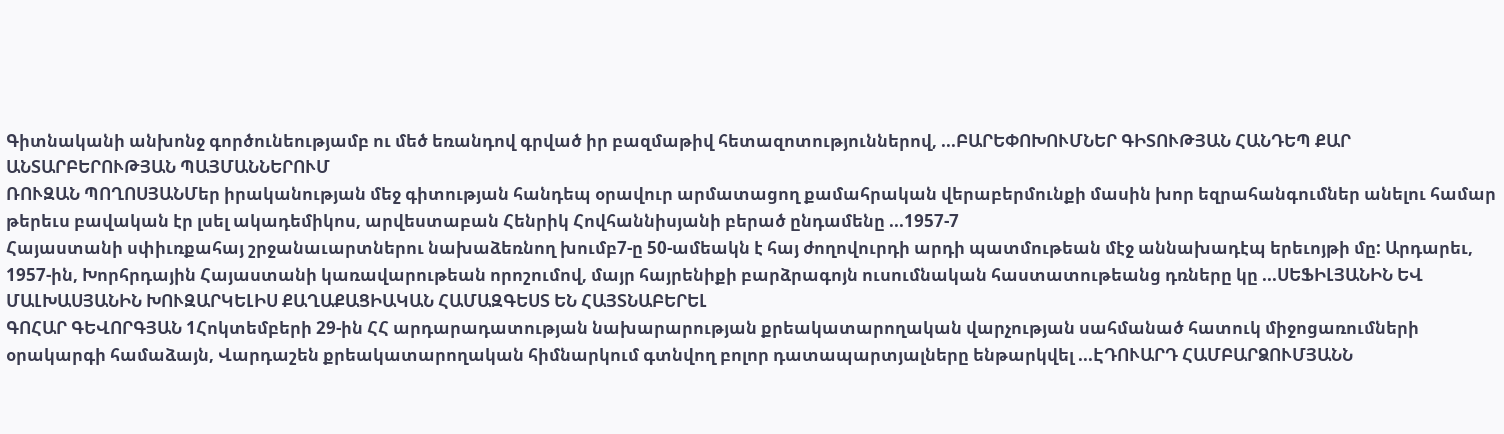Գիտնականի անխոնջ գործունեությամբ ու մեծ եռանդով գրված իր բազմաթիվ հետազոտություններով, ...ԲԱՐԵՓՈԽՈՒՄՆԵՐ ԳԻՏՈՒԹՅԱՆ ՀԱՆԴԵՊ ՔԱՐ ԱՆՏԱՐԲԵՐՈՒԹՅԱՆ ՊԱՅՄԱՆՆԵՐՈՒՄ
ՌՈՒԶԱՆ ՊՈՂՈՍՅԱՆՄեր իրականության մեջ գիտության հանդեպ օրավուր արմատացող քամահրական վերաբերմունքի մասին խոր եզրահանգումներ անելու համար թերեւս բավական էր լսել ակադեմիկոս, արվեստաբան Հենրիկ Հովհաննիսյանի բերած ընդամենը ...1957-7
Հայաստանի սփիւռքահայ շրջանաւարտներու նախաձեռնող խումբ7-ը 50-ամեակն է հայ ժողովուրդի արդի պատմութեան մէջ աննախադէպ երեւոյթի մը: Արդարեւ, 1957-ին, Խորհրդային Հայաստանի կառավարութեան որոշումով, մայր հայրենիքի բարձրագոյն ուսումնական հաստատութեանց դռները կը ...ՍԵՖԻԼՅԱՆԻՆ ԵՎ ՄԱԼԽԱՍՅԱՆԻՆ ԽՈՒԶԱՐԿԵԼԻՍ ՔԱՂԱՔԱՑԻԱԿԱՆ ՀԱՄԱԶԳԵՍՏ ԵՆ ՀԱՅՏՆԱԲԵՐԵԼ
ԳՈՀԱՐ ԳԵՎՈՐԳՅԱՆ 1Հոկտեմբերի 29-ին ՀՀ արդարադատության նախարարության քրեակատարողական վարչության սահմանած հատուկ միջոցառումների օրակարգի համաձայն, Վարդաշեն քրեակատարողական հիմնարկում գտնվող բոլոր դատապարտյալները ենթարկվել ...ԷԴՈՒԱՐԴ ՀԱՄԲԱՐՁՈՒՄՅԱՆՆ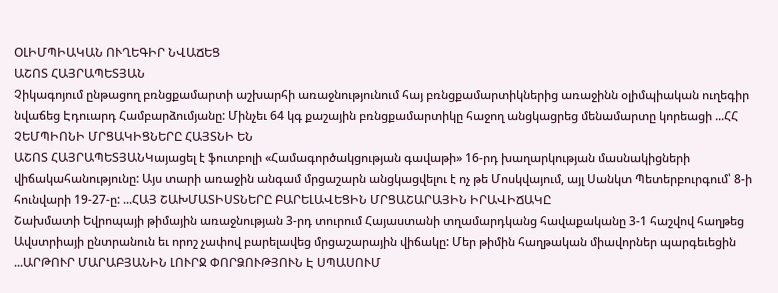ՕԼԻՄՊԻԱԿԱՆ ՈՒՂԵԳԻՐ ՆՎԱՃԵՑ
ԱՇՈՏ ՀԱՅՐԱՊԵՏՅԱՆ
Չիկագոյում ընթացող բռնցքամարտի աշխարհի առաջնությունում հայ բռնցքամարտիկներից առաջինն օլիմպիական ուղեգիր նվաճեց Էդուարդ Համբարձումյանը: Մինչեւ 64 կգ քաշային բռնցքամարտիկը հաջող անցկացրեց մենամարտը կորեացի ...ՀՀ ՉԵՄՊԻՈՆԻ ՄՐՑԱԿԻՑՆԵՐԸ ՀԱՅՏՆԻ ԵՆ
ԱՇՈՏ ՀԱՅՐԱՊԵՏՅԱՆԿայացել է ֆուտբոլի «Համագործակցության գավաթի» 16-րդ խաղարկության մասնակիցների վիճակահանությունը: Այս տարի առաջին անգամ մրցաշարն անցկացվելու է ոչ թե Մոսկվայում, այլ Սանկտ Պետերբուրգում՝ 8-ի հունվարի 19-27-ը: ...ՀԱՅ ՇԱԽՄԱՏԻՍՏՆԵՐԸ ԲԱՐԵԼԱՎԵՑԻՆ ՄՐՑԱՇԱՐԱՅԻՆ ԻՐԱՎԻՃԱԿԸ
Շախմատի Եվրոպայի թիմային առաջնության 3-րդ տուրում Հայաստանի տղամարդկանց հավաքականը 3-1 հաշվով հաղթեց Ավստրիայի ընտրանուն եւ որոշ չափով բարելավեց մրցաշարային վիճակը: Մեր թիմին հաղթական միավորներ պարգեւեցին ...ԱՐԹՈՒՐ ՄԱՐԱԲՅԱՆԻՆ ԼՈՒՐՋ ՓՈՐՁՈՒԹՅՈՒՆ Է ՍՊԱՍՈՒՄ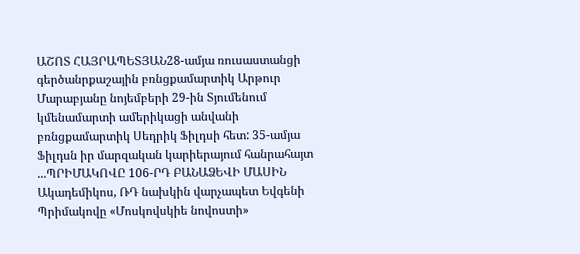ԱՇՈՏ ՀԱՅՐԱՊԵՏՅԱՆ28-ամյա ռուսաստանցի գերծանրքաշային բռնցքամարտիկ Արթուր Մարաբյանը նոյեմբերի 29-ին Տյումենում կմենամարտի ամերիկացի անվանի բռնցքամարտիկ Սեդրիկ Ֆիլդսի հետ: 35-ամյա Ֆիլդսն իր մարզական կարիերայում հանրահայտ ...ՊՐԻՄԱԿՈՎԸ 106-ՐԴ ԲԱՆԱՁԵՎԻ ՄԱՍԻՆ
Ակադեմիկոս, ՌԴ նախկին վարչապետ Եվգենի Պրիմակովը «Մոսկովսկիե նովոստի»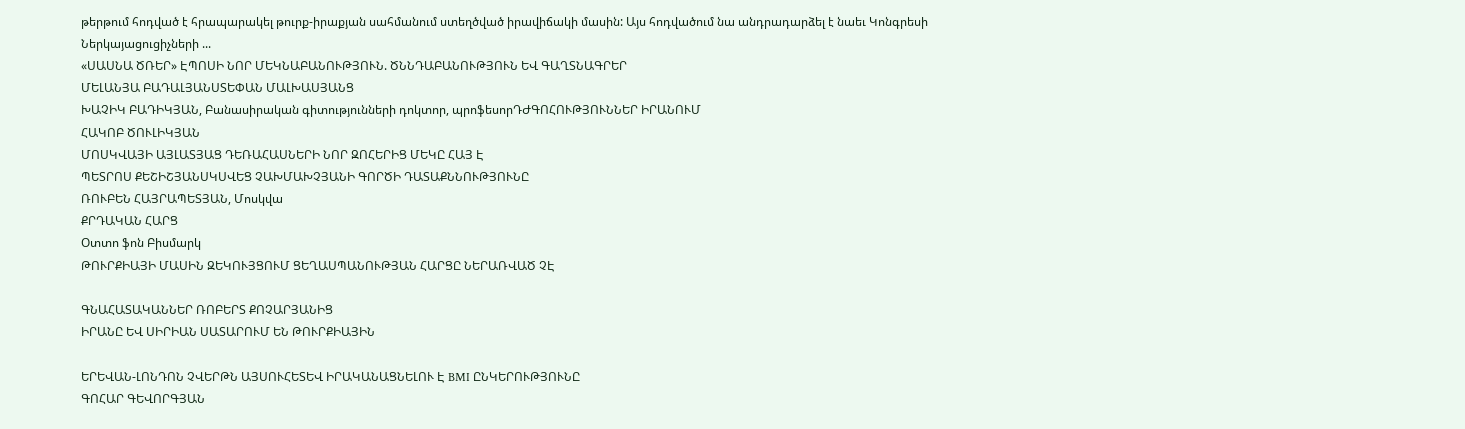թերթում հոդված է հրապարակել թուրք-իրաքյան սահմանում ստեղծված իրավիճակի մասին: Այս հոդվածում նա անդրադարձել է նաեւ Կոնգրեսի Ներկայացուցիչների ...
«ՍԱՍՆԱ ԾՌԵՐ» ԷՊՈՍԻ ՆՈՐ ՄԵԿՆԱԲԱՆՈՒԹՅՈՒՆ. ԾՆՆԴԱԲԱՆՈՒԹՅՈՒՆ ԵՎ ԳԱՂՏՆԱԳՐԵՐ
ՄԵԼԱՆՅԱ ԲԱԴԱԼՅԱՆՍՏԵՓԱՆ ՄԱԼԽԱՍՅԱՆՑ
ԽԱՉԻԿ ԲԱԴԻԿՅԱՆ, Բանասիրական գիտությունների դոկտոր, պրոֆեսորԴԺԳՈՀՈՒԹՅՈՒՆՆԵՐ ԻՐԱՆՈՒՄ
ՀԱԿՈԲ ԾՈՒԼԻԿՅԱՆ
ՄՈՍԿՎԱՅԻ ԱՅԼԱՏՅԱՑ ԴԵՌԱՀԱՍՆԵՐԻ ՆՈՐ ԶՈՀԵՐԻՑ ՄԵԿԸ ՀԱՅ Է
ՊԵՏՐՈՍ ՔԵՇԻՇՅԱՆՍԿՍՎԵՑ ՉԱԽՄԱԽՉՅԱՆԻ ԳՈՐԾԻ ԴԱՏԱՔՆՆՈՒԹՅՈՒՆԸ
ՌՈՒԲԵՆ ՀԱՅՐԱՊԵՏՅԱՆ, Մոսկվա
ՔՐԴԱԿԱՆ ՀԱՐՑ
Օտտո ֆոն Բիսմարկ
ԹՈՒՐՔԻԱՅԻ ՄԱՍԻՆ ԶԵԿՈՒՅՑՈՒՄ ՑԵՂԱՍՊԱՆՈՒԹՅԱՆ ՀԱՐՑԸ ՆԵՐԱՌՎԱԾ ՉԷ

ԳՆԱՀԱՏԱԿԱՆՆԵՐ ՌՈԲԵՐՏ ՔՈՉԱՐՅԱՆԻՑ
ԻՐԱՆԸ ԵՎ ՍԻՐԻԱՆ ՍԱՏԱՐՈՒՄ ԵՆ ԹՈՒՐՔԻԱՅԻՆ

ԵՐԵՎԱՆ-ԼՈՆԴՈՆ ՉՎԵՐԹՆ ԱՅՍՈՒՀԵՏԵՎ ԻՐԱԿԱՆԱՑՆԵԼՈՒ Է BMI ԸՆԿԵՐՈՒԹՅՈՒՆԸ
ԳՈՀԱՐ ԳԵՎՈՐԳՅԱՆ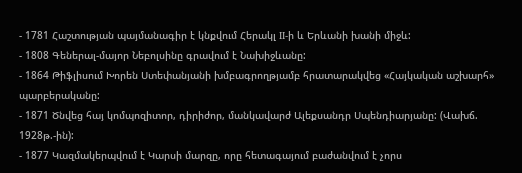- 1781 Հաշտության պայմանագիր է կնքվում Հերակլ II-ի և Երևանի խանի միջև:
- 1808 Գեներալ-մայոր Նեբոլսինը գրավում է Նախիջևանը:
- 1864 Թիֆլիսում Խորեն Ստեփանյանի խմբագրողթյամբ հրատարակվեց «Հայկական աշխարհ» պարբերականը:
- 1871 Ծնվեց հայ կոմպոզիտոր, դիրիժոր, մանկավարժ Ալեքսանդր Սպենդիարյանը: (Վախճ. 1928թ.-ին):
- 1877 Կազմակերպվում է Կարսի մարզը, որը հետագայում բաժանվում է չորս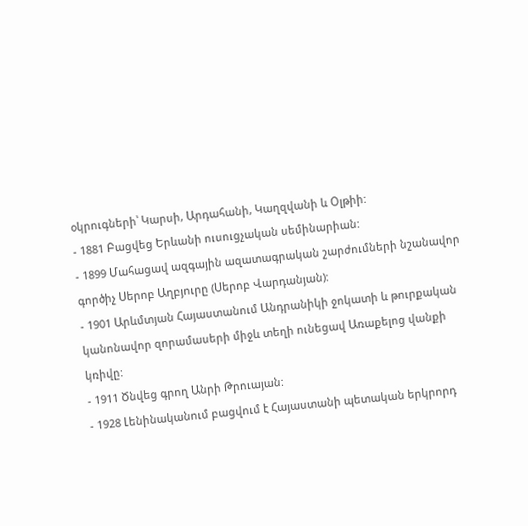օկրուգների՝ Կարսի, Արդահանի, Կաղզվանի և Օլթիի:
- 1881 Բացվեց Երևանի ուսուցչական սեմինարիան:
- 1899 Մահացավ ազգային ազատագրական շարժումների նշանավոր գործիչ Սերոբ Աղբյուրը (Սերոբ Վարդանյան):
- 1901 Արևմտյան Հայաստանում Անդրանիկի ջոկատի և թուրքական կանոնավոր զորամասերի միջև տեղի ունեցավ Առաքելոց վանքի կռիվը:
- 1911 Ծնվեց գրող Անրի Թրուայան:
- 1928 Լենինականում բացվում է Հայաստանի պետական երկրորդ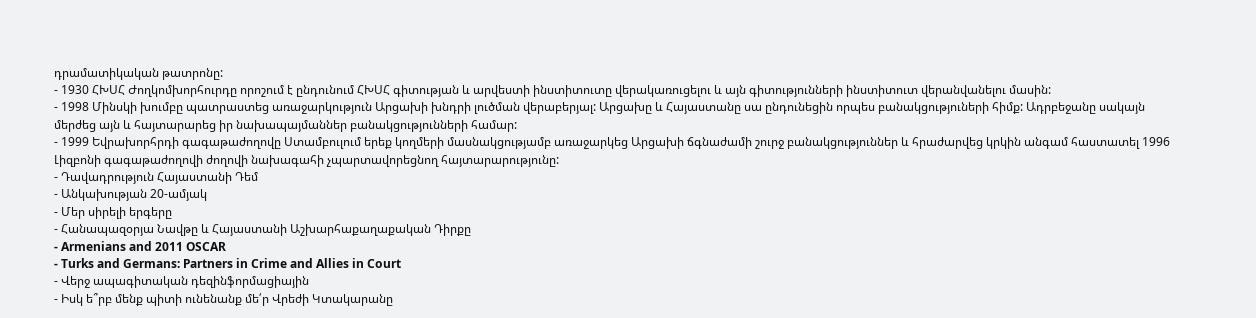դրամատիկական թատրոնը:
- 1930 ՀԽՍՀ Ժողկոմխորհուրդը որոշում է ընդունում ՀԽՍՀ գիտության և արվեստի ինստիտուտը վերակառուցելու և այն գիտությունների ինստիտուտ վերանվանելու մասին:
- 1998 Մինսկի խումբը պատրաստեց առաջարկություն Արցախի խնդրի լուծման վերաբերյալ: Արցախը և Հայաստանը սա ընդունեցին որպես բանակցություների հիմք: Ադրբեջանը սակայն մերժեց այն և հայտարարեց իր նախապայմաններ բանակցությունների համար:
- 1999 Եվրախորհրդի գագաթաժողովը Ստամբուլում երեք կողմերի մասնակցությամբ առաջարկեց Արցախի ճգնաժամի շուրջ բանակցություններ և հրաժարվեց կրկին անգամ հաստատել 1996 Լիզբոնի գագաթաժողովի ժողովի նախագահի չպարտավորեցնող հայտարարությունը:
- Դավադրություն Հայաստանի Դեմ
- Անկախության 20-ամյակ
- Մեր սիրելի երգերը
- Հանապազօրյա Նավթը և Հայաստանի Աշխարհաքաղաքական Դիրքը
- Armenians and 2011 OSCAR
- Turks and Germans: Partners in Crime and Allies in Court
- Վերջ ապագիտական դեզինֆորմացիային
- Իսկ ե՞րբ մենք պիտի ունենանք մե՛ր Վրեժի Կտակարանը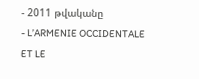- 2011 թվականը
- L’ARMENIE OCCIDENTALE ET LE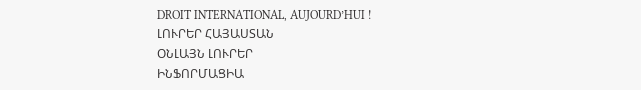DROIT INTERNATIONAL, AUJOURD’HUI !
ԼՈՒՐԵՐ ՀԱՅԱՍՏԱՆ
ՕՆԼԱՅՆ ԼՈՒՐԵՐ
ԻՆՖՈՐՄԱՑԻԱ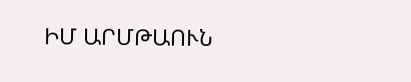ԻՄ ԱՐՄԹԱՈՒՆ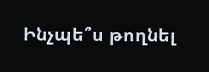Ինչպե՞ս թողնել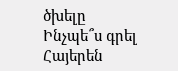ծխելը
Ինչպե՞ս գրել Հայերեն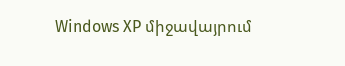Windows XP միջավայրում